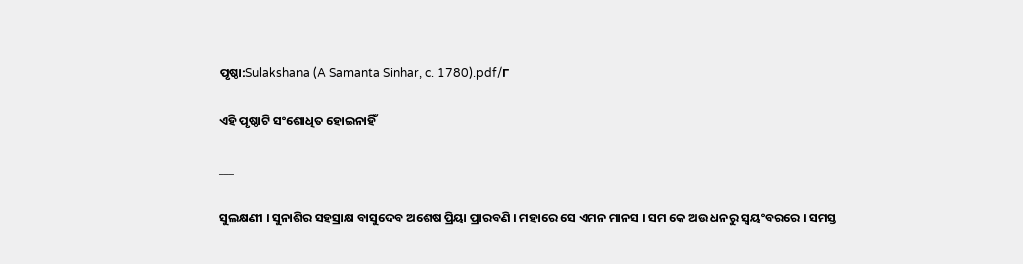ପୃଷ୍ଠା:Sulakshana (A Samanta Sinhar, c. 1780).pdf/୮

ଏହି ପୃଷ୍ଠାଟି ସଂଶୋଧିତ ହୋଇନାହିଁ

___

ସୁଲକ୍ଷଣୀ । ସୁନାଶିର ସହସ୍ରାକ୍ଷ ବାସୁଦେବ ଅଶେଷ ପ୍ରିୟା ପ୍ରାରବଣି । ମହାରେ ସେ ଏମନ ମାନସ । ସମ କେ ଅଉ ଧନରୁ ସ୍ଵୟଂବରରେ । ସମସ୍ତ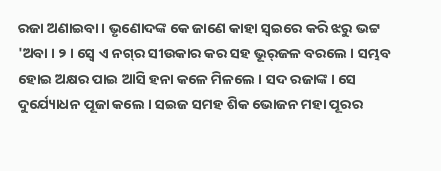ରଜା ଅଣାଇବା । ଭୃଣୋଦଙ୍କ କେ ଜାଣେ କାହା ସ୍ଵଇରେ କରି ଝରୁ ଭଟ୍ଟ 'ଅବା । ୨ । ସ୍ଵେ ଏ ନଗ୍‌ର ସୀଉକାର କର ସହ ଭୂର୍‌ଜଳ ବରଲେ । ସମ୍ଭବ ହୋଇ ଅକ୍ଷର ପାଇ ଆସି ହନା କଳେ ମିଳଲେ । ସଦ ରଜାଙ୍କ । ସେ ଦୁର୍ଯ୍ୟୋଧନ ପୂଜା କଲେ । ସଇଜ ସମହ ଶିକ ଭୋଜନ ମହା ପୂରର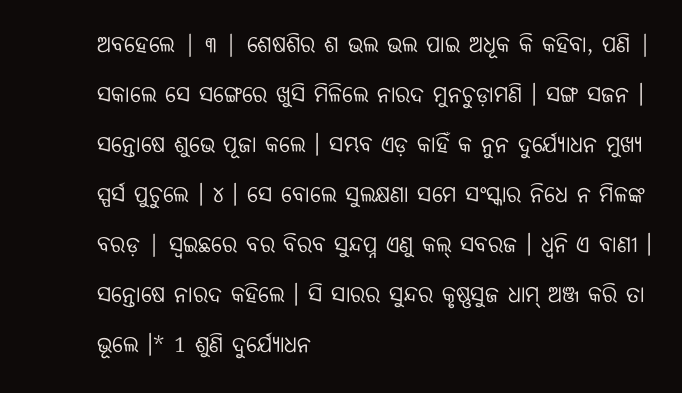ଅବହେଲେ | ୩ | ଶେଷଶିର ଶ ଭଲ ଭଲ ପାଇ ଅଧୂକ କି କହିବା, ପଣି | ସକାଲେ ସେ ସଙ୍ଗେରେ ଖୁସି ମିଳିଲେ ନାରଦ ମୁନଚୁଡ଼ାମଣି । ସଙ୍ଗ ସଜନ । ସନ୍ତୋଷେ ଶୁଭେ ପୂଜା କଲେ । ସମ୍ଭବ ଏଡ଼ କାହିଁ କ ନୁନ ଦୁର୍ଯ୍ୟୋଧନ ମୁଖ୍ୟ ସ୍ପର୍ସ ପୁଚୁଲେ । ୪ । ସେ ବୋଲେ ସୁଲକ୍ଷଣା ସମେ ସଂସ୍କାର ନିଧେ ନ ମିଳଙ୍କ ବରଡ଼ | ସ୍ଵଇଛରେ ବର ବିରବ ସୁନ୍ଦପ୍ନ ଏଣୁ କଲ୍ ସବରଜ । ଧ୍ୱନି ଏ ବାଣୀ । ସନ୍ତୋଷେ ନାରଦ କହିଲେ । ସି ସାରର ସୁନ୍ଦର କୃଷ୍ଣସୁଜ ଧାମ୍ ଅଞ୍ଜ କରି ତା ଭୂଲେ ।* 1 ଶୁଣି ଦୁର୍ଯ୍ୟୋଧନ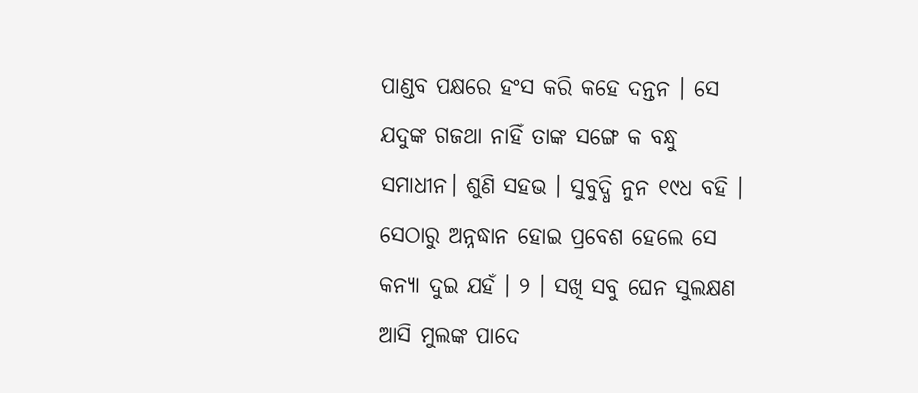ପାଣ୍ଡବ ପକ୍ଷରେ ହଂସ କରି କହେ ଦନ୍ତନ । ସେ ଯଦୁଙ୍କ ଗଜଥା ନାହିଁ ତାଙ୍କ ସଙ୍ଗେ କ ବନ୍ଧୁ ସମାଧୀନ। ଶୁଣି ସହଭ । ସୁବୁଦ୍ଧି ନୁନ ୧୯ଧ ବହି । ସେଠାରୁ ଅନ୍ନଦ୍ଧାନ ହୋଇ ପ୍ରବେଶ ହେଲେ ସେ କନ୍ୟା ଦୁଇ ଯହଁ । ୨ । ସଖି ସବୁ ଘେନ ସୁଲକ୍ଷଣ ଆସି ମୁଲଙ୍କ ପାଦେ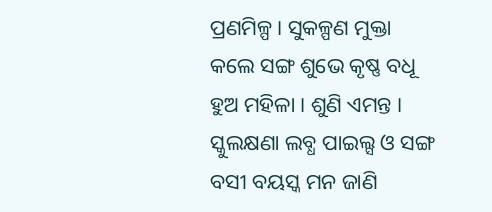ପ୍ରଣମିଳ୍ପ । ସୁକଳ୍ପଣ ମୁକ୍ତା କଲେ ସଙ୍ଗ ଶୁଭେ କୃଷ୍ଣ ବଧୂ ହୁଅ ମହିଳା । ଶୁଣି ଏମନ୍ତ । ସ୍କୁଲକ୍ଷଣା ଲବ୍ଧ ପାଇଲ୍ସ ଓ ସଙ୍ଗ ବସୀ ବୟସ୍କ ମନ ଜାଣି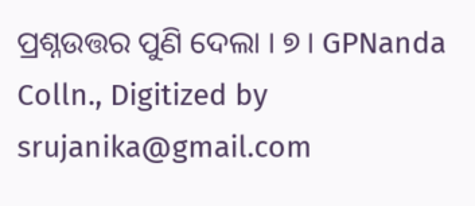ପ୍ରଶ୍ନଉତ୍ତର ପୁଣି ଦେଲା । ୭ । GPNanda Colln., Digitized by srujanika@gmail.com